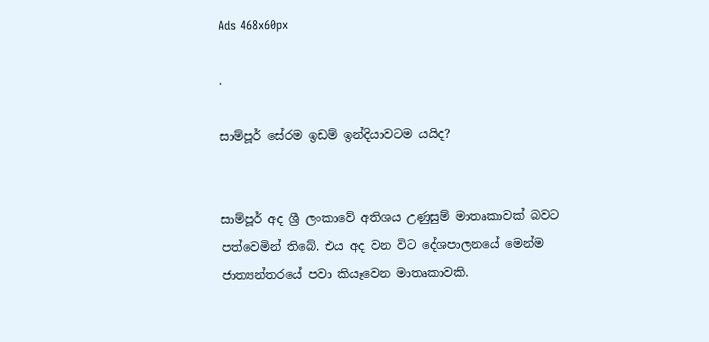Ads 468x60px

.

සාම්පූර් සේරම ඉඩම් ඉන්දියාවටම යයිද?


සාම්පූර් අද ශ්‍රී ලංකාවේ අතිශය උණුසුම් මාතෘකාවක්‌ බවට පත්වෙමින් තිබේ. එය අද වන විට දේශපාලනයේ මෙන්ම ජාත්‍යන්තරයේ පවා කියෑවෙන මාතෘකාවකි.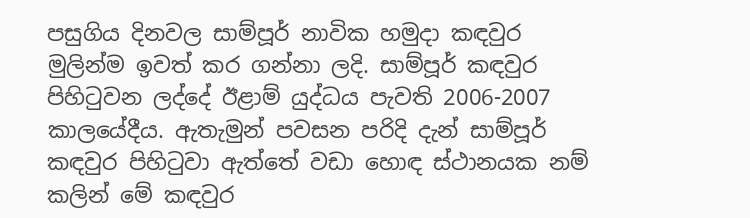පසුගිය දිනවල සාම්පූර් නාවික හමුදා කඳවුර මුලින්ම ඉවත් කර ගන්නා ලදි. සාම්පූර් කඳවුර පිහිටුවන ලද්දේ ඊළාම් යුද්ධය පැවති 2006-2007 කාලයේදීය. ඇතැමුන් පවසන පරිදි දැන් සාම්පූර් කඳවුර පිහිටුවා ඇත්තේ වඩා හොඳ ස්‌ථානයක නම් කලින් මේ කඳවුර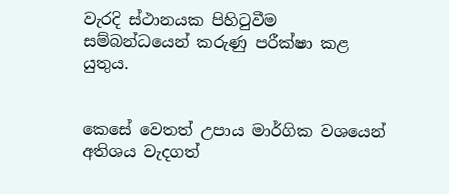වැරදි ස්‌ථානයක පිහිටුවීම සම්බන්ධයෙන් කරුණු පරීක්‌ෂා කළ යුතුය.


කෙසේ වෙතත් උපාය මාර්ගික වශයෙන් අතිශය වැදගත්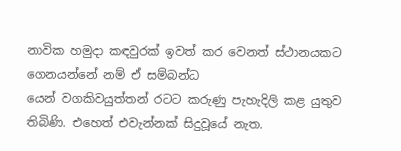නාවික හමුදා කඳවුරක්‌ ඉවත් කර වෙනත් ස්‌ථානයකට ගෙනයන්නේ නම් ඒ සම්බන්ධ
යෙන් වගකිවයුත්තන් රටට කරුණු පැහැදිලි කළ යුතුව තිබිණි. එහෙත් එවැන්නක්‌ සිදුවූයේ නැත.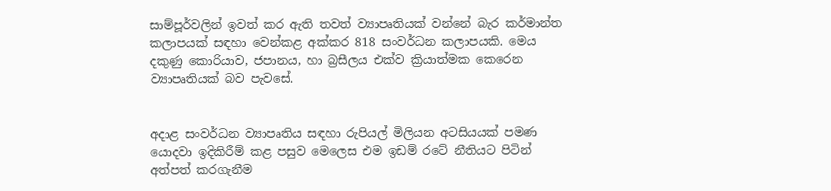සාම්පූර්වලින් ඉවත් කර ඇති තවත් ව්‍යාපෘතියක්‌ වන්නේ බැර කර්මාන්ත කලාපයක්‌ සඳහා වෙන්කළ අක්‌කර 818 සංවර්ධන කලාපයකි. මෙය දකුණු කොරියාව, ජපානය, හා බ්‍රසීලය එක්‌ව ක්‍රියාත්මක කෙරෙන ව්‍යාපෘතියක්‌ බව පැවසේ.


අදාළ සංවර්ධන ව්‍යාපෘතිය සඳහා රුපියල් මිලියන අටසියයක්‌ පමණ යොදවා ඉදිකිරීම් කළ පසුව මෙලෙස එම ඉඩම් රටේ නීතියට පිටින් අත්පත් කරගැනීම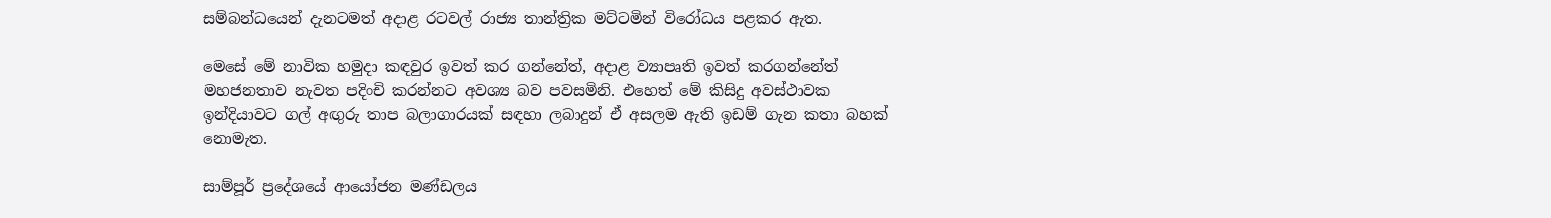සම්බන්ධයෙන් දැනටමත් අදාළ රටවල් රාජ්‍ය තාන්ත්‍රික මට්‌ටමින් විරෝධය පළකර ඇත.

මෙසේ මේ නාවික හමුදා කඳවුර ඉවත් කර ගන්නේත්, අදාළ ව්‍යාපෘති ඉවත් කරගන්නේත් මහජනතාව නැවත පදිංචි කරන්නට අවශ්‍ය බව පවසමිනි. එහෙත් මේ කිසිදු අවස්‌ථාවක ඉන්දියාවට ගල් අඟුරු තාප බලාගාරයක්‌ සඳහා ලබාදුන් ඒ අසලම ඇති ඉඩම් ගැන කතා බහක්‌ නොමැත.

සාම්පූර් ප්‍රදේශයේ ආයෝජන මණ්‌ඩලය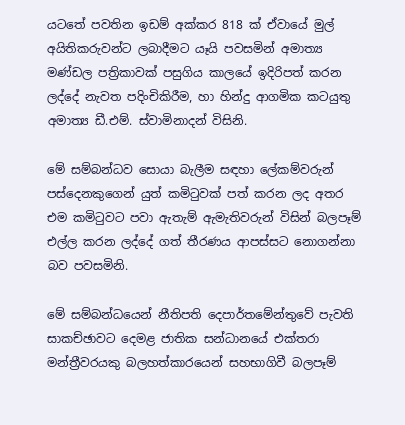යටතේ පවතින ඉඩම් අක්‌කර 818 ක්‌ ඒවායේ මුල් අයිතිකරුවන්ට ලබාදීමට යෑයි පවසමින් අමාත්‍ය මණ්‌ඩල පත්‍රිකාවක්‌ පසුගිය කාලයේ ඉදිරිපත් කරන ලද්දේ නැවත පදිංචිකිරීම, හා හින්දු ආගමික කටයුතු අමාත්‍ය ඩී.එම්. ස්‌වාමිනාදන් විසිනි.

මේ සම්බන්ධව සොයා බැලීම සඳහා ලේකම්වරුන් පස්‌දෙනකුගෙන් යුත් කමිටුවක්‌ පත් කරන ලද අතර එම කමිටුවට පවා ඇතැම් ඇමැතිවරුන් විසින් බලපෑම් එල්ල කරන ලද්දේ ගත් තීරණය ආපස්‌සට නොගන්නා බව පවසමිනි.

මේ සම්බන්ධයෙන් නීතිපති දෙපාර්තමේන්තුවේ පැවති සාකච්ඡාවට දෙමළ ජාතික සන්ධානයේ එක්‌තරා මන්ත්‍රීවරයකු බලහත්කාරයෙන් සහභාගිවී බලපෑම්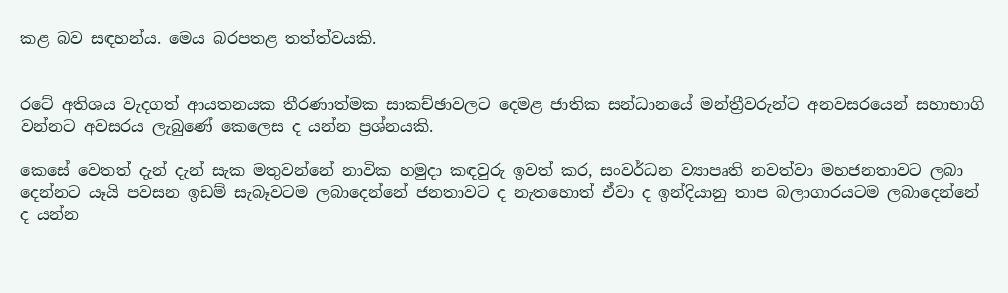කළ බව සඳහන්ය. මෙය බරපතළ තත්ත්වයකි.


රටේ අතිශය වැදගත් ආයතනයක තීරණාත්මක සාකච්ඡාවලට දෙමළ ජාතික සන්ධානයේ මන්ත්‍රීවරුන්ට අනවසරයෙන් සහාභාගි වන්නට අවසරය ලැබුණේ කෙලෙස ද යන්න ප්‍රශ්නයකි.

කෙසේ වෙතත් දැන් දැන් සැක මතුවන්නේ නාවික හමුදා කඳවුරු ඉවත් කර, සංවර්ධන ව්‍යාපෘති නවත්වා මහජනතාවට ලබා දෙන්නට යෑයි පවසන ඉඩම් සැබෑවටම ලබාදෙන්නේ ජනතාවට ද නැතහොත් ඒවා ද ඉන්දියානු තාප බලාගාරයටම ලබාදෙන්නේ ද යන්න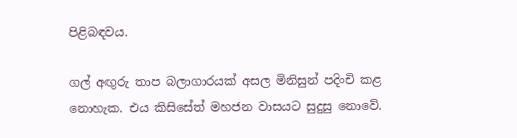පිළිබඳවය.

ගල් අඟුරු තාප බලාගාරයක්‌ අසල මිනිසුන් පදිංචි කළ නොහැක. එය කිසිසේත් මහජන වාසයට සුදුසු නොවේ.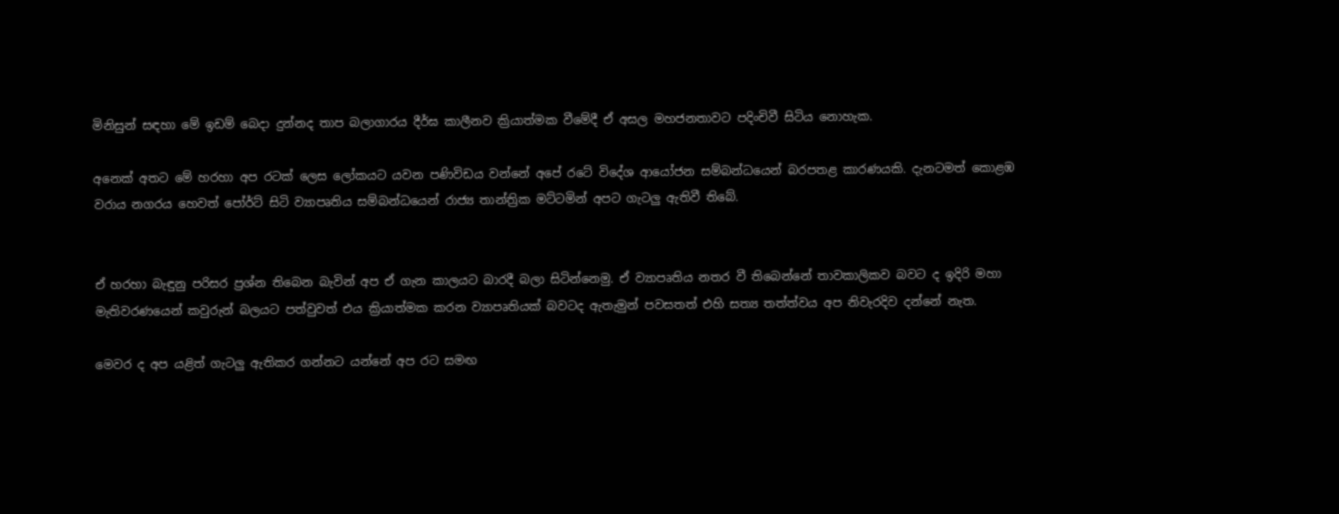මිනිසුන් සඳහා මේ ඉඩම් බෙදා දුන්නද තාප බලාගාරය දීර්ඝ කාලීනව ක්‍රියාත්මක වීමේදී ඒ අසල මහජනතාවට පදිංචිවී සිටිය නොහැක.

අනෙක්‌ අතට මේ හරහා අප රටක්‌ ලෙස ලෝකයට යවන පණිවිඩය වන්නේ අපේ රටේ විදේශ ආයෝජන සම්බන්ධයෙන් බරපතළ කාරණයකි. දැනටමත් කොළඹ වරාය නගරය හෙවත් පෝර්ට්‌ සිටි ව්‍යාපෘතිය සම්බන්ධයෙන් රාජ්‍ය තාන්ත්‍රික මට්‌ටමින් අපට ගැටලු ඇතිවී තිබේ.


ඒ හරහා බැඳුනු පරිසර ප්‍රශ්න තිබෙන බැවින් අප ඒ ගැන කාලයට බාරදී බලා සිටින්නෙමු. ඒ ව්‍යාපෘතිය නතර වී තිබෙන්නේ තාවකාලිකව බවට ද ඉදිරි මහා මැතිවරණයෙන් කවුරුන් බලයට පත්වුවත් එය ක්‍රියාත්මක කරන ව්‍යාපෘතියක්‌ බවටද ඇතැමුන් පවසතත් එහි සත්‍ය තත්ත්වය අප නිවැරදිව දන්නේ නැත.

මෙවර ද අප යළිත් ගැටලු ඇතිකර ගන්නට යන්නේ අප රට සමඟ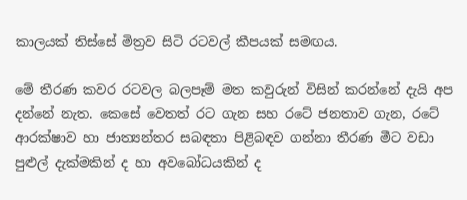කාලයක්‌ තිස්‌සේ මිත්‍රව සිටි රටවල් කීපයක්‌ සමඟය.

මේ තීරණ කවර රටවල බලපෑම් මත කවුරුන් විසින් කරන්නේ දැයි අප දන්නේ නැත. කෙසේ වෙතත් රට ගැන සහ රටේ ජනතාව ගැන, රටේ ආරක්‌ෂාව හා ජාත්‍යන්තර සබඳතා පිළිබඳව ගන්නා තීරණ මීට වඩා පුළුල් දැක්‌මකින් ද හා අවබෝධයකින් ද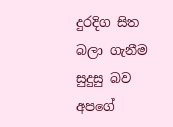දුරදිග සිත බලා ගැනීම සුදුසු බව අපගේ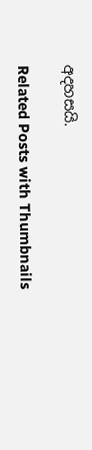අදහසයි.

Related Posts with Thumbnails